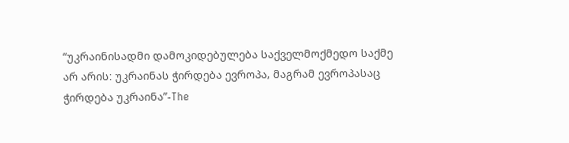“უკრაინისადმი დამოკიდებულება საქველმოქმედო საქმე არ არის: უკრაინას ჭირდება ევროპა, მაგრამ ევროპასაც ჭირდება უკრაინა”-The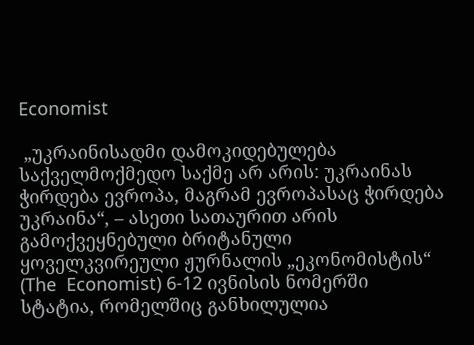Economist

 „უკრაინისადმი დამოკიდებულება საქველმოქმედო საქმე არ არის: უკრაინას ჭირდება ევროპა, მაგრამ ევროპასაც ჭირდება უკრაინა“, – ასეთი სათაურით არის გამოქვეყნებული ბრიტანული ყოველკვირეული ჟურნალის „ეკონომისტის“ (The  Economist) 6-12 ივნისის ნომერში სტატია, რომელშიც განხილულია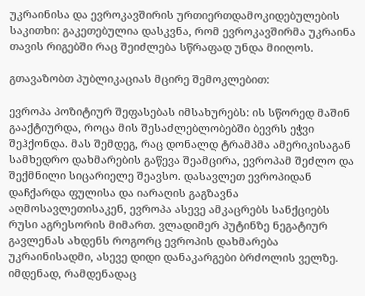უკრაინისა და ევროკავშირის ურთიერთდამოკიდებულების საკითხი: გაკეთებულია დასკვნა, რომ ევროკავშირმა უკრაინა თავის რიგებში რაც შეიძლება სწრაფად უნდა მიიღოს.

გთავაზობთ პუბლიკაციას მცირე შემოკლებით:

ევროპა პოზიტიურ შეფასებას იმსახურებს: ის სწორედ მაშინ გააქტიურდა, როცა მის შესაძლებლობებში ბევრს ეჭვი შეჰქონდა. მას შემდეგ, რაც დონალდ ტრამპმა ამერიკისაგან სამხედრო დახმარების გაწევა შეამცირა, ევროპამ შეძლო და შექმნილი სიცარიელე შეავსო. დასავლეთ ევროპიდან დაჩქარდა ფულისა და იარაღის გაგზავნა აღმოსავლეთისაკენ, ევროპა ასევე ამკაცრებს სანქციებს რუსი აგრესორის მიმართ. ვლადიმერ პუტინზე ნეგატიურ გავლენას ახდენს როგორც ევროპის დახმარება უკრაინისადმი, ასევე დიდი დანაკარგები ბრძოლის ველზე. იმდენად, რამდენადაც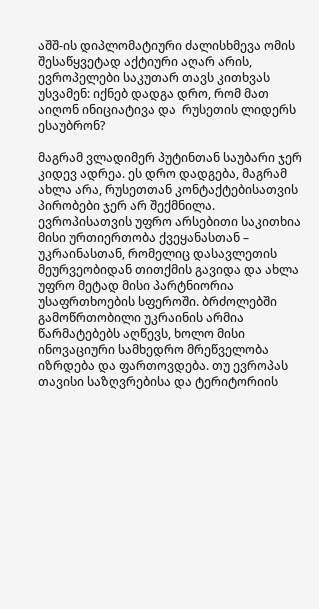აშშ-ის დიპლომატიური ძალისხმევა ომის შესაწყვეტად აქტიური აღარ არის, ევროპელები საკუთარ თავს კითხვას უსვამენ: იქნებ დადგა დრო, რომ მათ აიღონ ინიციატივა და  რუსეთის ლიდერს ესაუბრონ?

მაგრამ ვლადიმერ პუტინთან საუბარი ჯერ კიდევ ადრეა. ეს დრო დადგება, მაგრამ ახლა არა, რუსეთთან კონტაქტებისათვის პირობები ჯერ არ შექმნილა. ევროპისათვის უფრო არსებითი საკითხია მისი ურთიერთობა ქვეყანასთან – უკრაინასთან, რომელიც დასავლეთის მეურვეობიდან თითქმის გავიდა და ახლა უფრო მეტად მისი პარტნიორია უსაფრთხოების სფეროში. ბრძოლებში გამოწრთობილი უკრაინის არმია წარმატებებს აღწევს, ხოლო მისი ინოვაციური სამხედრო მრეწველობა იზრდება და ფართოვდება. თუ ევროპას თავისი საზღვრებისა და ტერიტორიის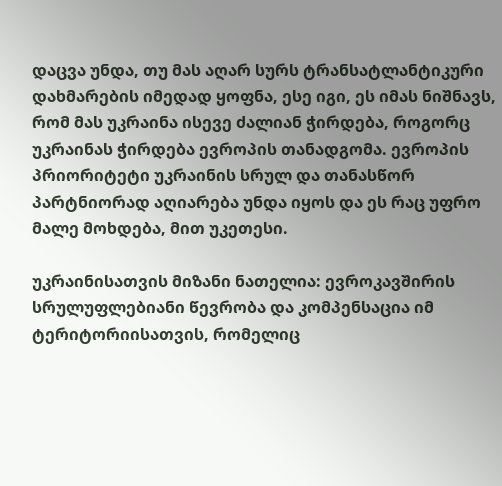დაცვა უნდა, თუ მას აღარ სურს ტრანსატლანტიკური დახმარების იმედად ყოფნა, ესე იგი, ეს იმას ნიშნავს, რომ მას უკრაინა ისევე ძალიან ჭირდება, როგორც უკრაინას ჭირდება ევროპის თანადგომა. ევროპის პრიორიტეტი უკრაინის სრულ და თანასწორ პარტნიორად აღიარება უნდა იყოს და ეს რაც უფრო მალე მოხდება, მით უკეთესი.

უკრაინისათვის მიზანი ნათელია: ევროკავშირის სრულუფლებიანი წევრობა და კომპენსაცია იმ ტერიტორიისათვის, რომელიც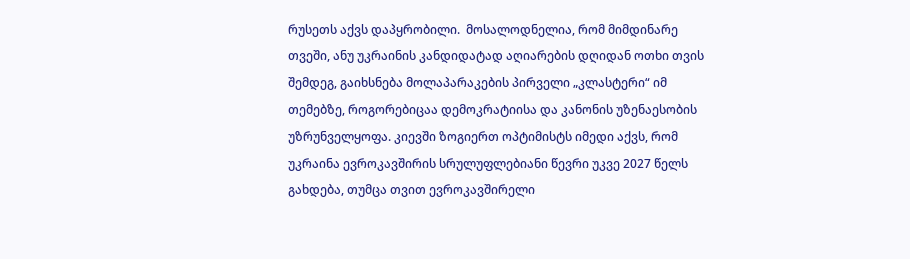რუსეთს აქვს დაპყრობილი.  მოსალოდნელია, რომ მიმდინარე თვეში, ანუ უკრაინის კანდიდატად აღიარების დღიდან ოთხი თვის შემდეგ, გაიხსნება მოლაპარაკების პირველი „კლასტერი“ იმ თემებზე, როგორებიცაა დემოკრატიისა და კანონის უზენაესობის უზრუნველყოფა. კიევში ზოგიერთ ოპტიმისტს იმედი აქვს, რომ უკრაინა ევროკავშირის სრულუფლებიანი წევრი უკვე 2027 წელს გახდება, თუმცა თვით ევროკავშირელი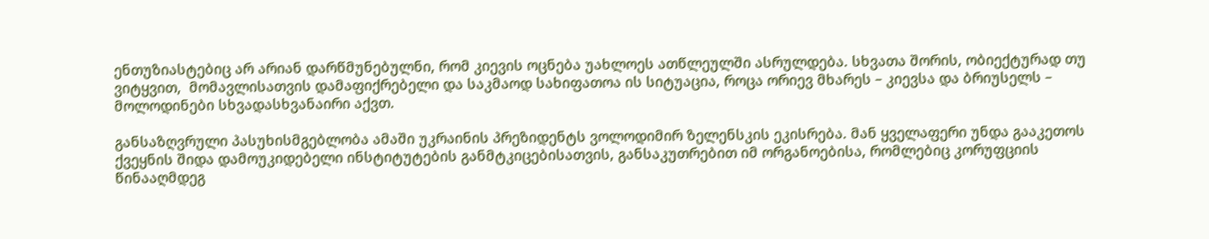ენთუზიასტებიც არ არიან დარწმუნებულნი, რომ კიევის ოცნება უახლოეს ათწლეულში ასრულდება. სხვათა შორის, ობიექტურად თუ ვიტყვით,  მომავლისათვის დამაფიქრებელი და საკმაოდ სახიფათოა ის სიტუაცია, როცა ორიევ მხარეს – კიევსა და ბრიუსელს – მოლოდინები სხვადასხვანაირი აქვთ.

განსაზღვრული პასუხისმგებლობა ამაში უკრაინის პრეზიდენტს ვოლოდიმირ ზელენსკის ეკისრება. მან ყველაფერი უნდა გააკეთოს ქვეყნის შიდა დამოუკიდებელი ინსტიტუტების განმტკიცებისათვის, განსაკუთრებით იმ ორგანოებისა, რომლებიც კორუფციის წინააღმდეგ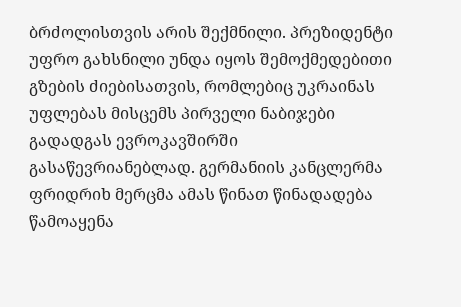ბრძოლისთვის არის შექმნილი. პრეზიდენტი უფრო გახსნილი უნდა იყოს შემოქმედებითი გზების ძიებისათვის, რომლებიც უკრაინას უფლებას მისცემს პირველი ნაბიჯები გადადგას ევროკავშირში გასაწევრიანებლად. გერმანიის კანცლერმა ფრიდრიხ მერცმა ამას წინათ წინადადება წამოაყენა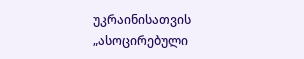უკრაინისათვის „ასოცირებული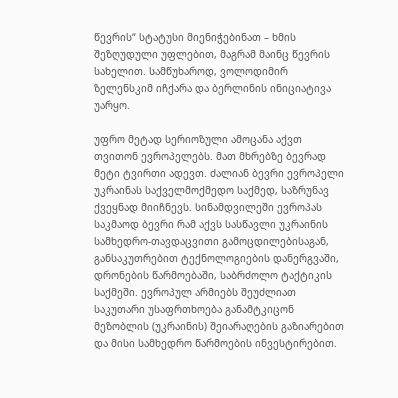წევრის“ სტატუსი მიენიჭებინათ – ხმის შეზღუდული უფლებით, მაგრამ მაინც წევრის სახელით. სამწუხაროდ, ვოლოდიმირ ზელენსკიმ იჩქარა და ბერლინის ინიციატივა უარყო.

უფრო მეტად სერიოზული ამოცანა აქვთ თვითონ ევროპელებს. მათ მხრებზე ბევრად მეტი ტვირთი ადევთ. ძალიან ბევრი ევროპელი უკრაინას საქველმოქმედო საქმედ, საზრუნავ ქვეყნად მიიჩნევს. სინამდვილეში ევროპას საკმაოდ ბევრი რამ აქვს სასწავლი უკრაინის სამხედრო-თავდაცვითი გამოცდილებისაგან, განსაკუთრებით ტექნოლოგიების დანერგვაში, დრონების წარმოებაში, საბრძოლო ტაქტიკის საქმეში. ევროპულ არმიებს შეუძლიათ საკუთარი უსაფრთხოება განამტკიცონ მეზობლის (უკრაინის) შეიარაღების გაზიარებით და მისი სამხედრო წარმოების ინვესტირებით.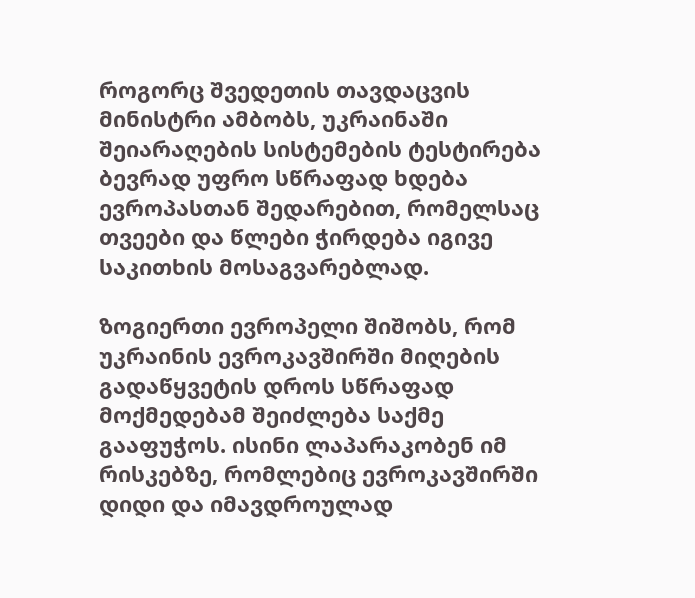როგორც შვედეთის თავდაცვის მინისტრი ამბობს, უკრაინაში შეიარაღების სისტემების ტესტირება  ბევრად უფრო სწრაფად ხდება ევროპასთან შედარებით, რომელსაც თვეები და წლები ჭირდება იგივე საკითხის მოსაგვარებლად.

ზოგიერთი ევროპელი შიშობს, რომ უკრაინის ევროკავშირში მიღების გადაწყვეტის დროს სწრაფად მოქმედებამ შეიძლება საქმე გააფუჭოს. ისინი ლაპარაკობენ იმ რისკებზე, რომლებიც ევროკავშირში დიდი და იმავდროულად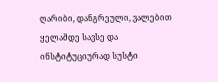ღარიბი, დანგრეული, ვალებით ყელამდე სავსე და ინსტიტუციურად სუსტი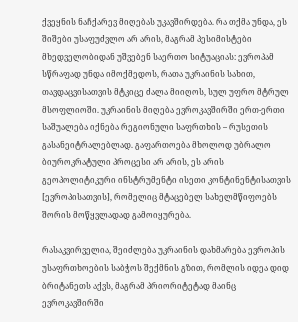ქვეყნის ნაჩქარევ მიღებას უკავშირდება. რა თქმა უნდა, ეს შიშები უსაფუძვლო არ არის, მაგრამ პესიმისტები მხედველობიდან უშვებენ საერთო სიტუაციას: ევროპამ სწრაფად უნდა იმოქმედოს, რათა უკრაინის სახით, თავდაცვისათვის მტკიცე ძალა მიიღოს, სულ უფრო მტრულ მსოფლიოში. უკრაინის მიღება ევროკავშირში ერთ-ერთი საშუალება იქნება რეგიონული საფრთხის – რუსეთის გასანეიტრალებლად. გაფართოება მხოლოდ უბრალო ბიუროკრატული პროცესი არ არის, ეს არის გეოპოლიტიკური ინსტრუმენტი ისეთი კონტინენტისათვის [ევროპისათვის], რომელიც მტაცებელ სახელმწიფოებს შორის მოწყვლადად გამოიყურება.

რასაკვირველია, შეიძლება უკრაინის დახმარება ევროპის უსაფრთხოების საბჭოს შექმნის გზით, რომლის იდეა დიდ ბრიტანეთს აქვს, მაგრამ პრიორიტეტად მაინც ევროკავშირში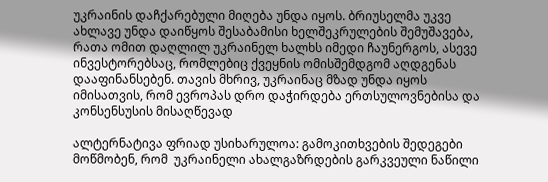უკრაინის დაჩქარებული მიღება უნდა იყოს. ბრიუსელმა უკვე ახლავე უნდა დაიწყოს შესაბამისი ხელშეკრულების შემუშავება, რათა ომით დაღლილ უკრაინელ ხალხს იმედი ჩაუნერგოს, ასევე ინვესტორებსაც, რომლებიც ქვეყნის ომისშემდგომ აღდგენას დააფინანსებენ. თავის მხრივ, უკრაინაც მზად უნდა იყოს იმისათვის, რომ ევროპას დრო დაჭირდება ერთსულოვნებისა და კონსენსუსის მისაღწევად

ალტერნატივა ფრიად უსიხარულოა: გამოკითხვების შედეგები მოწმობენ, რომ  უკრაინელი ახალგაზრდების გარკვეული ნაწილი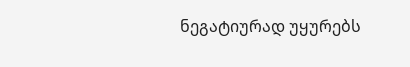ნეგატიურად უყურებს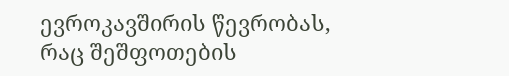ევროკავშირის წევრობას, რაც შეშფოთების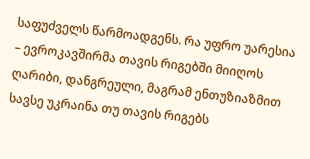საფუძველს წარმოადგენს. რა უფრო უარესია – ევროკავშირმა თავის რიგებში მიიღოს ღარიბი, დანგრეული, მაგრამ ენთუზიაზმით სავსე უკრაინა თუ თავის რიგებს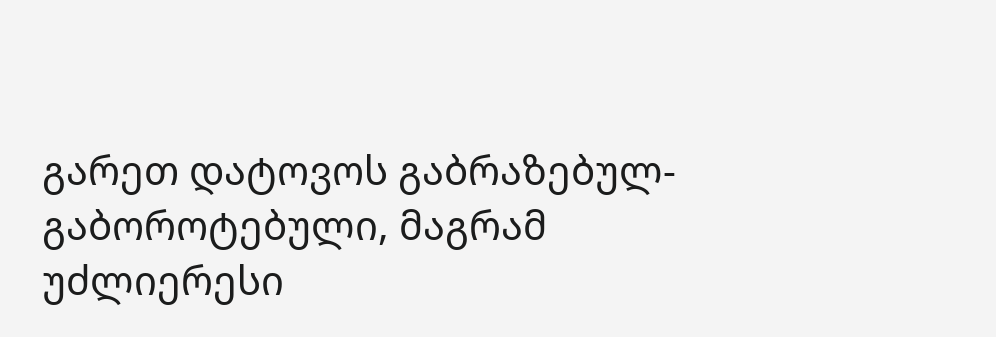გარეთ დატოვოს გაბრაზებულ-გაბოროტებული, მაგრამ უძლიერესი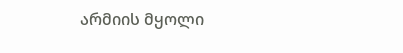არმიის მყოლი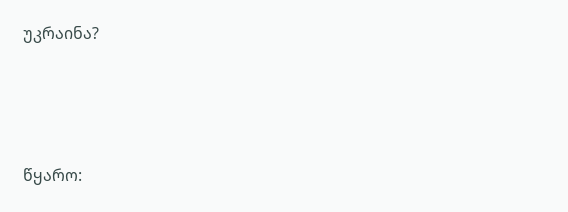უკრაინა?





წყარო: